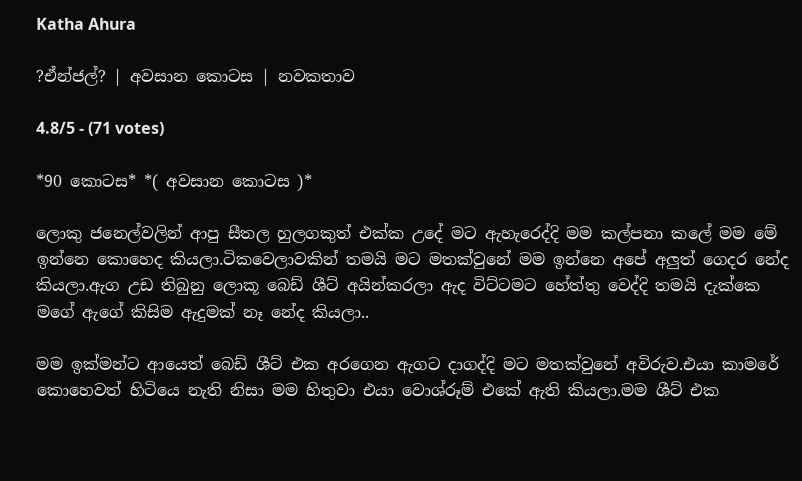Katha Ahura

?ඒන්ජල්? | අවසාන කොටස | නවකතාව

4.8/5 - (71 votes)

*90 කොටස* *( අවසාන කොටස )*

ලොකු ජනෙල්වලින් ආපු සීතල හුලගකුත් එක්ක උදේ මට ඇහැරෙද්දි මම කල්පනා කලේ මම මේ ඉන්නෙ කොහෙද කියලා.ටිකවෙලාවකින් තමයි මට මතක්වුනේ මම ඉන්නෙ අපේ අලුත් ගෙදර නේද කියලා.ඇග උඩ තිබුනු ලොකූ බෙඩ් ශීට් අයින්කරලා ඇද විට්ටමට හේත්තු වෙද්දි තමයි දැක්කෙ මගේ ඇගේ කිසිම ඇදුමක් නෑ නේද කියලා..

මම ඉක්මන්ට ආයෙත් බෙඩ් ශීට් එක අරගෙන ඇගට දාගද්දි මට මතක්වුනේ අවිරුව.එයා කාමරේ කොහෙවත් හිටියෙ නැති නිසා මම හිතුවා එයා වොශ්රූම් එකේ ඇති කියලා.මම ශීට් එක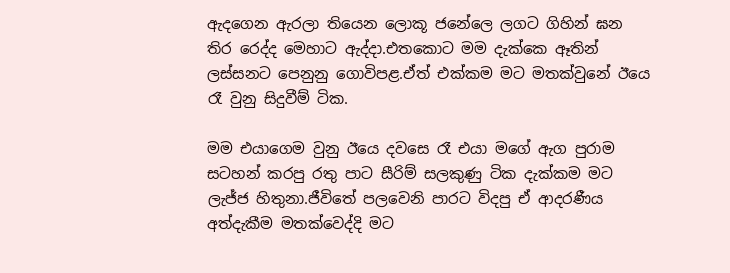ඇදගෙන ඇරලා තියෙන ලොකූ ජනේලෙ ලගට ගිහින් ඝන තිර රෙද්ද මෙහාට ඇද්දා.එතකොට මම දැක්කෙ ඈතින් ලස්සනට පෙනුනු ගොවිපළ.ඒත් එක්කම මට මතක්වුනේ ඊයෙ රෑ වුනු සිදුවීම් ටික.

මම එයාගෙම වුනු ඊයෙ දවසෙ රෑ එයා මගේ ඇග පුරාම සටහන් කරපු රතු පාට සීරිම් සලකුණු ටික දැක්කම මට ලැජ්ජ හිතුනා.ජීවිතේ පලවෙනි පාරට විදපු ඒ ආදරණීය අත්දැකීම මතක්වෙද්දි මට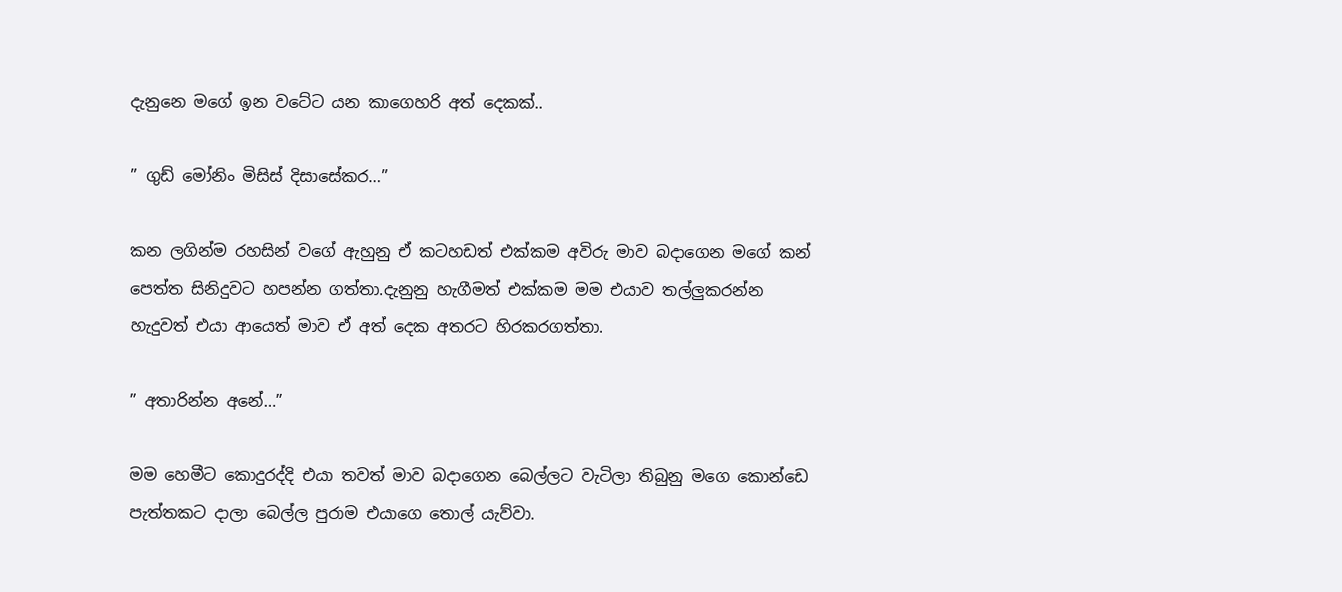දැනුනෙ මගේ ඉන වටේට යන කාගෙහරි අත් දෙකක්..

” ගුඩ් මෝනිං මිසිස් දිසාසේකර…”

කන ලගින්ම රහසින් වගේ ඇහුනු ඒ කටහඩත් එක්කම අවිරු මාව බදාගෙන මගේ කන් පෙත්ත සිනිදුවට හපන්න ගත්තා.දැනුනු හැගීමත් එක්කම මම එයාව තල්ලුකරන්න හැදුවත් එයා ආයෙත් මාව ඒ අත් දෙක අතරට හිරකරගත්තා.

” අතාරින්න අනේ…”

මම හෙමීට කොදුරද්දි එයා තවත් මාව බදාගෙන බෙල්ලට වැටිලා තිබුනු මගෙ කොන්ඩෙ පැත්තකට දාලා බෙල්ල පුරාම එයාගෙ තොල් යැව්වා.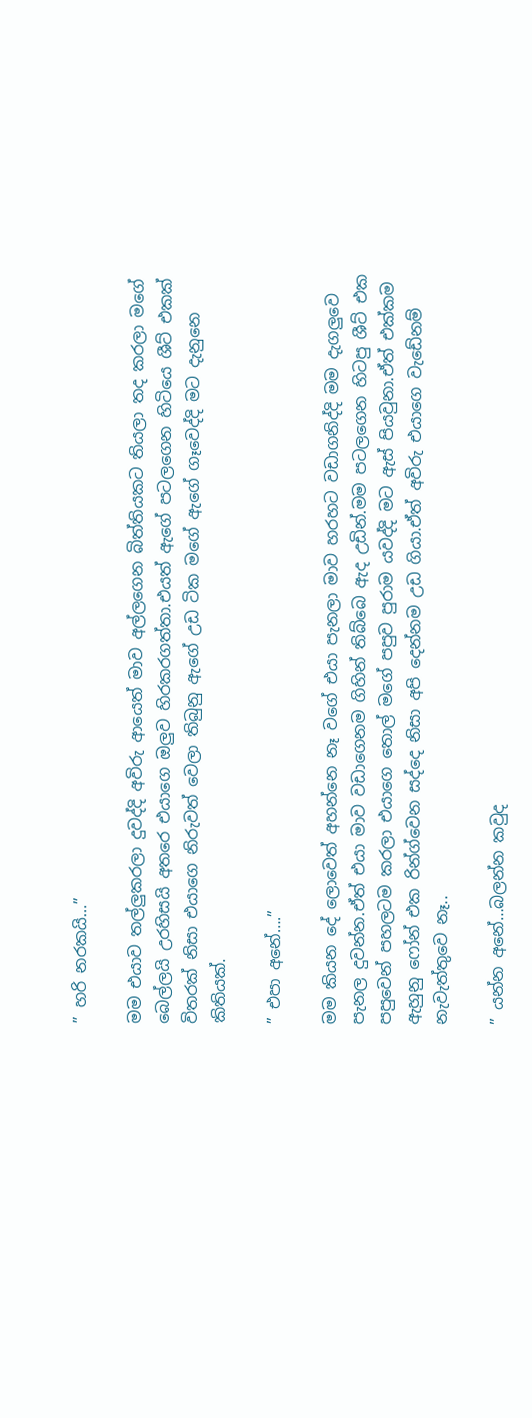” හරි නරකයි…”

මම එයාව තල්ලුකරලා දුවද්දි අවිරු ආයෙත් මාව අල්ලගෙන බිත්තියකට තියලා තද කරලා මගේ බෙල්ලයි උරහිසයි අතරෙ එයාගෙ ඔලුව හිරකරගත්තා.එයත් ඇගේ පටලගෙන හිටියෙ ශීට් එකක් විතරක් නිසා එයාගෙ නිරුවත් වෙලා තිබුනු ඇගේ උඩ ටික මගේ ඇගේ ගෑවෙද්දි මට දැනුනෙ කිතියක්.

” එපා අනේ….”

මම කියන දේ ලොවෙත් අහන්නෙ නෑ වගේ එයා පැනලා මාව හරහට වඩාගනිද්දි මම දැගලුවෙ පැනල දුවන්න.ඒත් එයා මාව වඩාගෙනම ගිහින් තිබ්බෙ ඇද උඩින්.මම පටලගෙන හිටපු ශීට් එක පපුවෙන් පහලටම කරලා එයාගෙ තොල් මගේ පපුව පුරාම යවද්දි මට ඇස් පියවුනා.ඒත් එක්කම ඇහුනු ෆෝන් එක රින්ග්වෙන සද්දෙ නිසා අපි දෙන්නම උඩ ගියා.ඒත් අවිරු එයාගෙ වැඩේනම් නැවැත්තුවෙ නෑ..

” යන්න අනේ…බලන්න කවුද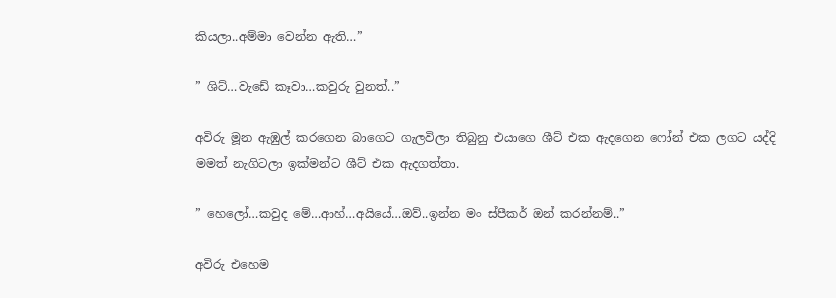කියලා..අම්මා වෙන්න ඇති…”

” ශිට්…වැඩේ කෑවා…කවුරු වුනත්..”

අවිරු මූන ඇඹුල් කරගෙන බාගෙට ගැලවිලා තිබුනු එයාගෙ ශීට් එක ඇදගෙන ෆෝන් එක ලගට යද්දි මමත් නැගිටලා ඉක්මන්ට ශීට් එක ඇදගත්තා.

” හෙලෝ…කවුද මේ…ආහ්…අයියේ…ඔව්..ඉන්න මං ස්පීකර් ඔන් කරන්නම්..”

අවිරු එහෙම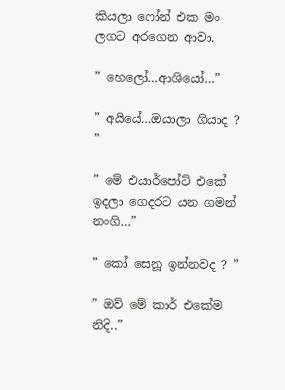කියලා ෆෝන් එක මං ලගට අරගෙන ආවා.

” හෙලෝ…ආශියෝ…”

” අයියේ…ඔයාලා ගියාද ? ”

” මේ එයාර්පෝට් එකේ ඉදලා ගෙදරට යන ගමන් නංගි…”

” කෝ සෙනූ ඉන්නවද ? ”

” ඔව් මේ කාර් එකේම නිදි..”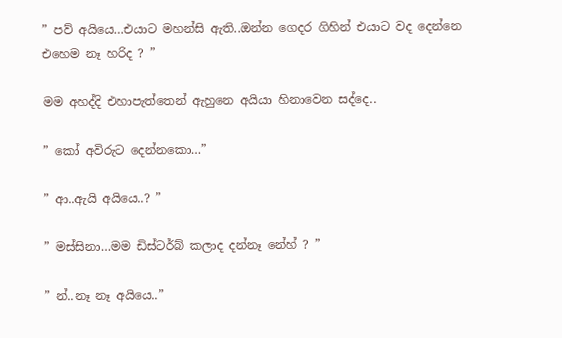” පව් අයියෙ…එයාට මහන්සි ඇති..ඔන්න ගෙදර ගිහින් එයාට වද දෙන්නෙ එහෙම නෑ හරිද ? ”

මම අහද්දි එහාපැත්තෙන් ඇහුනෙ අයියා හිනාවෙන සද්දෙ..

” කෝ අවිරුට දෙන්නකො…”

” ආ..ඇයි අයියෙ..? ”

” මස්සිනා…මම ඩිස්ටර්බ් කලාද දන්නෑ නේහ් ? ”

” න්..නෑ නෑ අයියෙ..”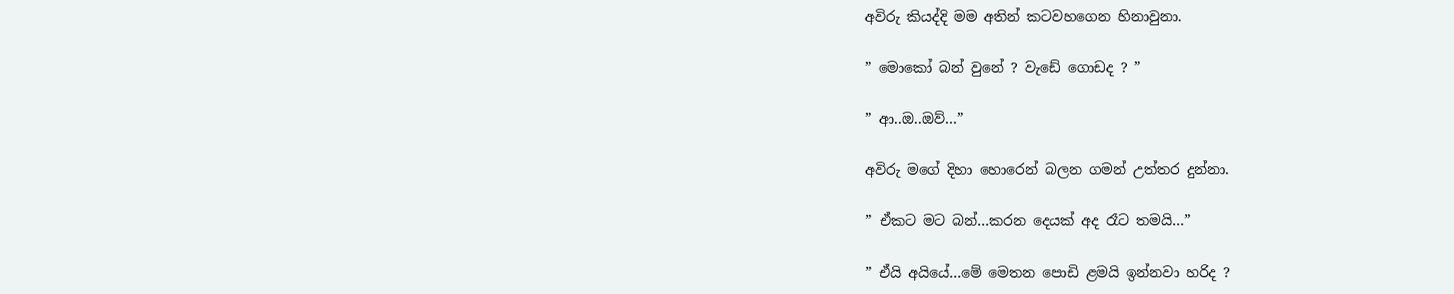අවිරු කියද්දි මම අතින් කටවහගෙන හිනාවුනා.

” මොකෝ බන් වුනේ ? වැඩේ ගොඩද ? ”

” ආ..ඔ..ඔව්…”

අවිරු මගේ දිහා හොරෙන් බලන ගමන් උත්තර දුන්නා.

” ඒකට මට බන්…කරන දෙයක් අද රෑට තමයි…”

” ඒයි අයියේ…මේ මෙතන පොඩි ළමයි ඉන්නවා හරිද ?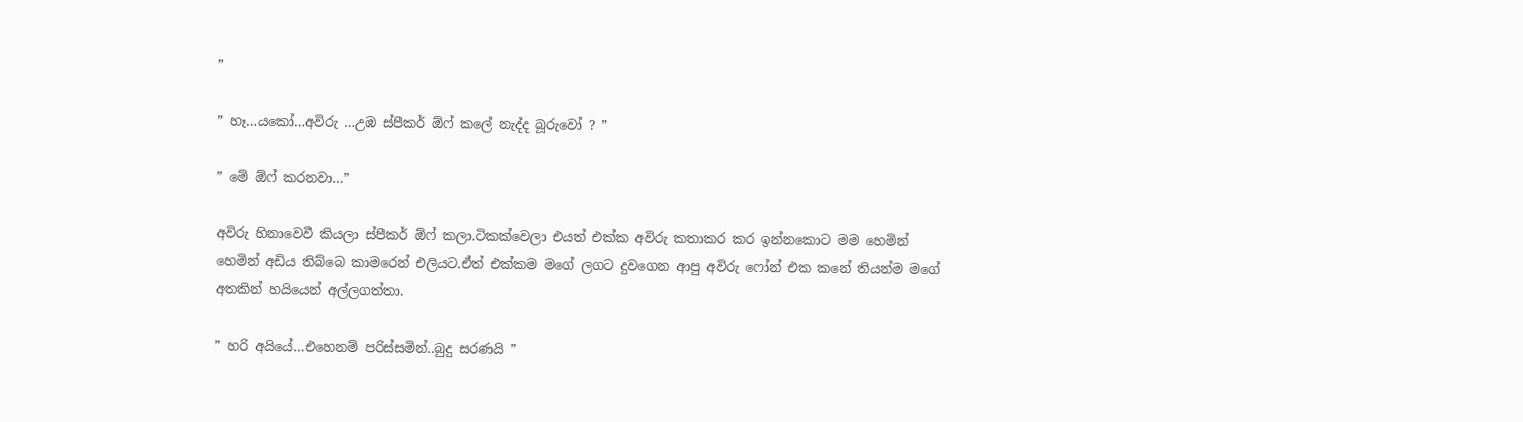”

” හෑ…යකෝ…අවිරු …උඹ ස්පීකර් ඕෆ් කලේ නැද්ද බූරුවෝ ? ”

” මේ ඕෆ් කරනවා…”

අවිරු හිනාවෙවී කියලා ස්පීකර් ඕෆ් කලා.ටිකක්වෙලා එයත් එක්ක අවිරු කතාකර කර ඉන්නකොට මම හෙමින් හෙමින් අඩිය තිබ්බෙ කාමරෙන් එලියට.ඒත් එක්කම මගේ ලගට දුවගෙන ආපු අවිරු ෆෝන් එක කනේ තියන්ම මගේ අතකින් හයියෙන් අල්ලගත්තා.

” හරි අයියේ…එහෙනම් පරිස්සමින්..බුදු සරණයි ”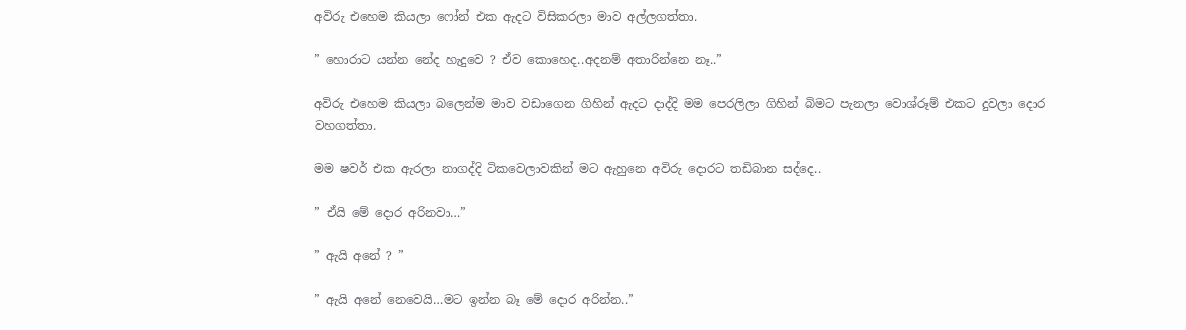අවිරු එහෙම කියලා ෆෝන් එක ඇදට විසිකරලා මාව අල්ලගත්තා.

” හොරාට යන්න නේද හැදුවෙ ? ඒව කොහෙද..අදනම් අතාරින්නෙ නෑ..”

අවිරු එහෙම කියලා බලෙන්ම මාව වඩාගෙන ගිහින් ඇදට දාද්දි මම පෙරලිලා ගිහින් බිමට පැනලා වොශ්රූම් එකට දුවලා දොර වහගත්තා.

මම ෂවර් එක ඇරලා නාගද්දි ටිකවෙලාවකින් මට ඇහුනෙ අවිරු දොරට තඩිබාන සද්දෙ..

” ඒයි මේ දොර අරිනවා…”

” ඇයි අනේ ? ”

” ඇයි අනේ නෙවෙයි…මට ඉන්න බෑ මේ දොර අරින්න..”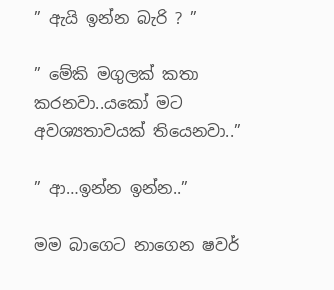” ඇයි ඉන්න බැරි ? ”

” මේකි මගුලක් කතා කරනවා..යකෝ මට අවශ්‍යතාවයක් තියෙනවා..”

” ආ…ඉන්න ඉන්න..”

මම බාගෙට නාගෙන ෂවර්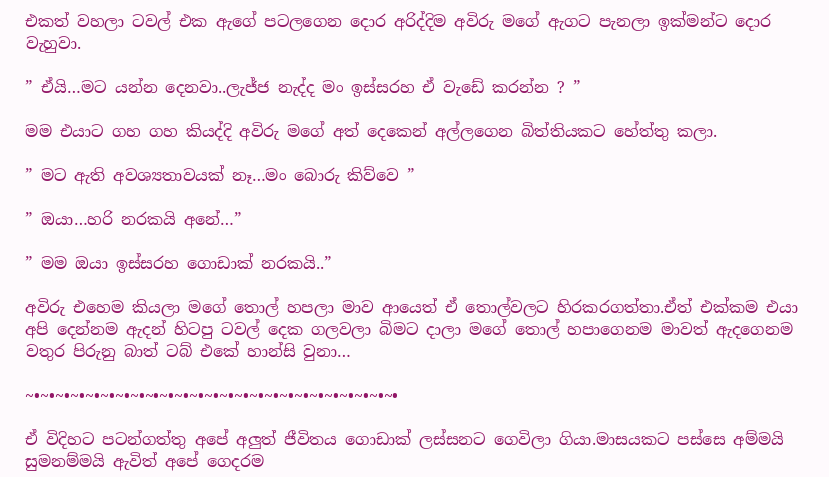එකත් වහලා ටවල් එක ඇගේ පටලගෙන දොර අරිද්දිම අවිරු මගේ ඇගට පැනලා ඉක්මන්ට දොර වැහුවා.

” ඒයි…මට යන්න දෙනවා..ලැජ්ජ නැද්ද මං ඉස්සරහ ඒ වැඩේ කරන්න ? ”

මම එයාට ගහ ගහ කියද්දි අවිරු මගේ අත් දෙකෙන් අල්ලගෙන බිත්තියකට හේත්තු කලා.

” මට ඇති අවශ්‍යතාවයක් නෑ…මං බොරු කිව්වෙ ”

” ඔයා…හරි නරකයි අනේ…”

” මම ඔයා ඉස්සරහ ගොඩාක් නරකයි..”

අවිරු එහෙම කියලා මගේ තොල් හපලා මාව ආයෙත් ඒ තොල්වලට හිරකරගත්තා.ඒත් එක්කම එයා අපි දෙන්නම ඇදන් හිටපු ටවල් දෙක ගලවලා බිමට දාලා මගේ තොල් හපාගෙනම මාවත් ඇදගෙනම වතුර පිරුනු බාත් ටබ් එකේ හාන්සි වුනා…

~•~•~•~•~•~•~•~•~•~•~•~•~•~•~•~•~•~•~•~•~•~•~•~•~•

ඒ විදිහට පටන්ගත්තු අපේ අලුත් ජීවිතය ගොඩාක් ලස්සනට ගෙවිලා ගියා.මාසයකට පස්සෙ අම්මයි සුමනම්මයි ඇවිත් අපේ ගෙදරම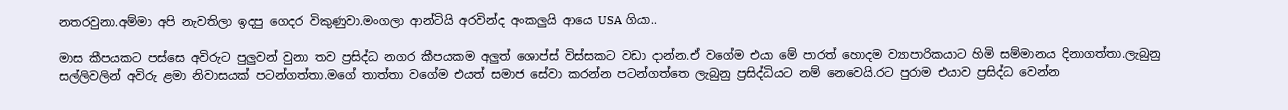නතරවුනා.අම්මා අපි නැවතිලා ඉදපු ගෙදර විකුණුවා.මංගලා ආන්ටියි අරවින්ද අංකලුයි ආයෙ USA ගියා..

මාස කීපයකට පස්සෙ අවිරුට පුලුවන් වුනා තව ප්‍රසිද්ධ නගර කීපයකම අලුත් ශොප්ස් විස්සකට වඩා දාන්න.ඒ වගේම එයා මේ පාරත් හොදම ව්‍යාපාරිකයාට හිමි සම්මානය දිනාගත්තා.ලැබුනු සල්ලිවලින් අවිරු ළමා නිවාසයක් පටන්ගත්තා.මගේ තාත්තා වගේම එයත් සමාජ සේවා කරන්න පටන්ගත්තෙ ලැබුනු ප්‍රසිද්ධියට නම් නෙවෙයි.රට පුරාම එයාව ප්‍රසිද්ධ වෙන්න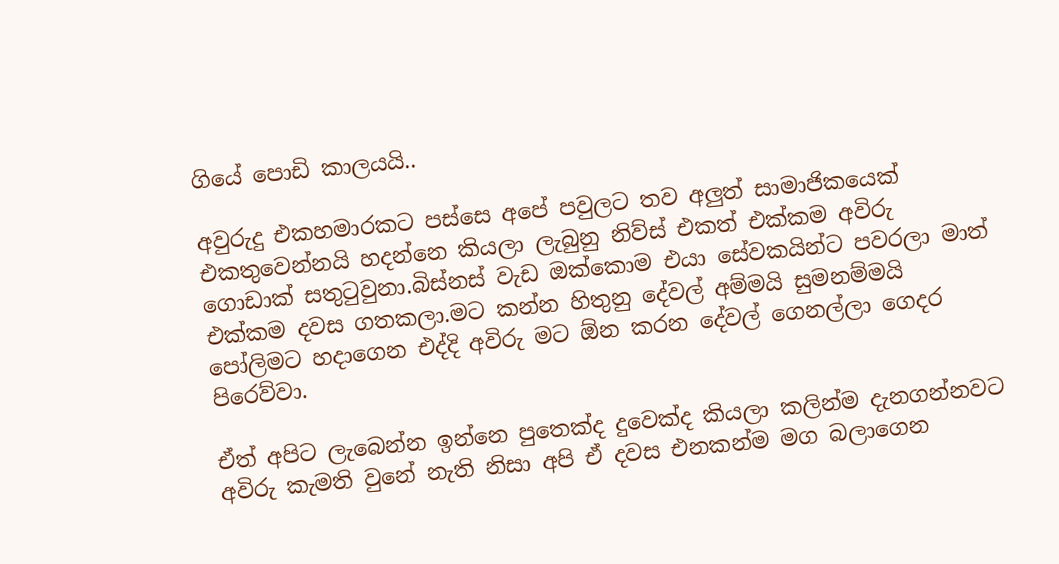ගියේ පොඩි කාලයයි..

අවුරුදු එකහමාරකට පස්සෙ අපේ පවුලට තව අලුත් සාමාජිකයෙක් එකතුවෙන්නයි හදන්නෙ කියලා ලැබුනු නිව්ස් එකත් එක්කම අවිරු ගොඩාක් සතුටුවුනා.බිස්නස් වැඩ ඔක්කොම එයා සේවකයින්ට පවරලා මාත් එක්කම දවස ගතකලා.මට කන්න හිතුනු දේවල් අම්මයි සුමනම්මයි පෝලිමට හදාගෙන එද්දි අවිරු මට ඕන කරන දේවල් ගෙනල්ලා ගෙදර පිරෙව්වා.

ඒත් අපිට ලැබෙන්න ඉන්නෙ පුතෙක්ද දුවෙක්ද කියලා කලින්ම දැනගන්නවට අවිරු කැමති වුනේ නැති නිසා අපි ඒ දවස එනකන්ම මග බලාගෙන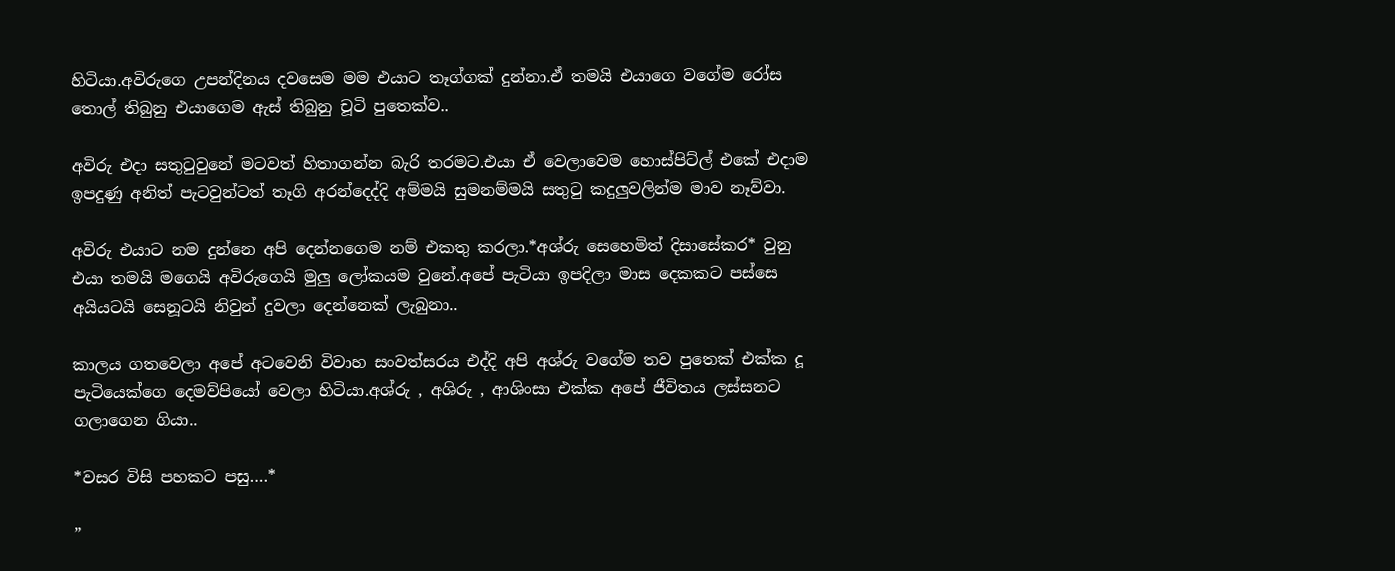හිටියා.අවිරුගෙ උපන්දිනය දවසෙම මම එයාට තෑග්ගක් දුන්නා.ඒ තමයි එයාගෙ වගේම රෝස තොල් තිබුනු එයාගෙම ඇස් තිබුනු චූටි පුතෙක්ව..

අවිරු එදා සතුටුවුනේ මටවත් හිතාගන්න බැරි තරමට.එයා ඒ වෙලාවෙම හොස්පිට්ල් එකේ එදාම ඉපදුණු අනිත් පැටවුන්ටත් තෑගි අරන්දෙද්දි අම්මයි සුමනම්මයි සතුටු කදුලුවලින්ම මාව නෑව්වා.

අවිරු එයාට නම දුන්නෙ අපි දෙන්නගෙම නම් එකතු කරලා.*අශ්රු සෙහෙමිත් දිසාසේකර* වුනු එයා තමයි මගෙයි අවිරුගෙයි මුලු ලෝකයම වුනේ.අපේ පැටියා ඉපදිලා මාස දෙකකට පස්සෙ අයියටයි සෙනූටයි නිවුන් දුවලා දෙන්නෙක් ලැබුනා..

කාලය ගතවෙලා අපේ අටවෙනි විවාහ සංවත්සරය එද්දි අපි අශ්රු වගේම තව පුතෙක් එක්ක දූ පැටියෙක්ගෙ දෙමව්පියෝ වෙලා හිටියා.අශ්රු , අශිරු , ආශිංසා එක්ක අපේ ජීවිතය ලස්සනට ගලාගෙන ගියා..

*වසර විසි පහකට පසු….*

”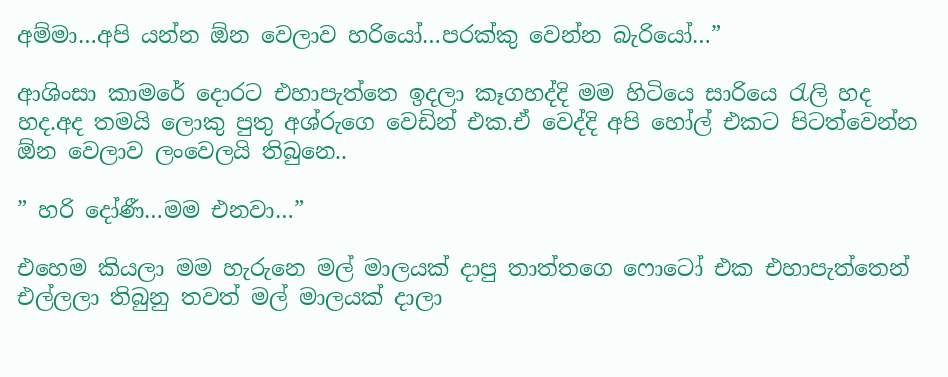අම්මා…අපි යන්න ඕන වෙලාව හරියෝ…පරක්කු වෙන්න බැරියෝ…”

ආශිංසා කාමරේ දොරට එහාපැත්තෙ ඉදලා කෑගහද්දි මම හිටියෙ සාරියෙ රැලි හද හද.අද තමයි ලොකු පුතු අශ්රුගෙ වෙඩින් එක.ඒ වෙද්දි අපි හෝල් එකට පිටත්වෙන්න ඕන වෙලාව ලංවෙලයි තිබුනෙ..

” හරි දෝණී…මම එනවා…”

එහෙම කියලා මම හැරුනෙ මල් මාලයක් දාපු තාත්තගෙ ෆොටෝ එක එහාපැත්තෙන් එල්ලලා තිබුනු තවත් මල් මාලයක් දාලා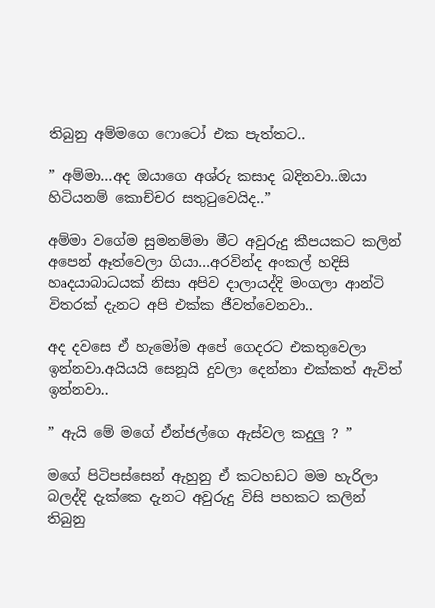තිබුනු අම්මගෙ ෆොටෝ එක පැත්තට..

” අම්මා…අද ඔයාගෙ අශ්රු කසාද බදිනවා..ඔයා හිටියනම් කොච්චර සතුටුවෙයිද..”

අම්මා වගේම සුමනම්මා මීට අවුරුදු කීපයකට කලින් අපෙන් ඈත්වෙලා ගියා…අරවින්ද අංකල් හදිසි හෘදයාබාධයක් නිසා අපිව දාලායද්දි මංගලා ආන්ටි විතරක් දැනට අපි එක්ක ජීවත්වෙනවා..

අද දවසෙ ඒ හැමෝම අපේ ගෙදරට එකතුවෙලා ඉන්නවා.අයියයි සෙනූයි දුවලා දෙන්නා එක්කත් ඇවිත් ඉන්නවා..

” ඇයි මේ මගේ ඒන්ජල්ගෙ ඇස්වල කදුලු ? ”

මගේ පිටිපස්සෙන් ඇහුනු ඒ කටහඩට මම හැරිලා බලද්දි දැක්කෙ දැනට අවුරුදු විසි පහකට කලින් තිබුනු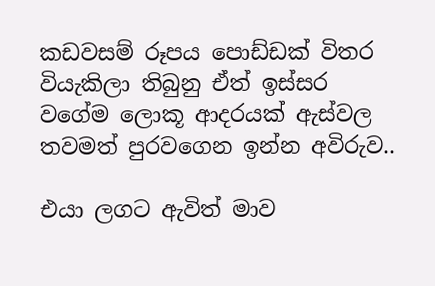කඩවසම් රූපය පොඩ්ඩක් විතර වියැකිලා තිබුනු ඒත් ඉස්සර වගේම ලොකූ ආදරයක් ඇස්වල තවමත් පුරවගෙන ඉන්න අවිරුව..

එයා ලගට ඇවිත් මාව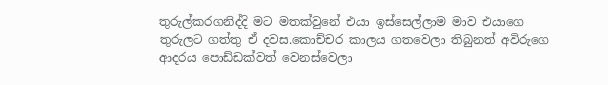තුරුල්කරගනිද්දි මට මතක්වුනේ එයා ඉස්සෙල්ලාම මාව එයාගෙ තුරුලට ගත්තු ඒ දවස.කොච්චර කාලය ගතවෙලා තිබුනත් අවිරුගෙ ආදරය පොඩ්ඩක්වත් වෙනස්වෙලා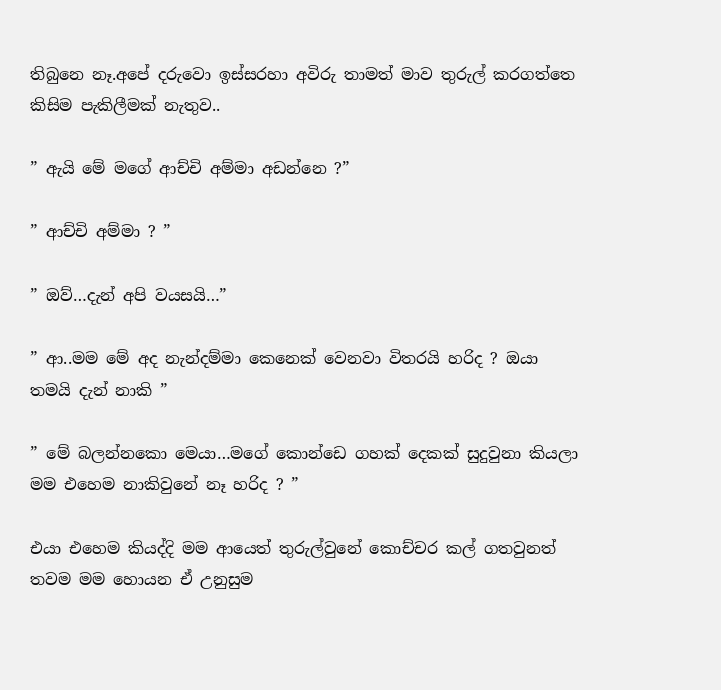තිබුනෙ නෑ.අපේ දරුවො ඉස්සරහා අවිරු තාමත් මාව තුරුල් කරගත්තෙ කිසිම පැකිලීමක් නැතුව..

” ඇයි මේ මගේ ආච්චි අම්මා අඩන්නෙ ?”

” ආච්චි අම්මා ? ”

” ඔව්…දැන් අපි වයසයි…”

” ආ..මම මේ අද නැන්දම්මා කෙනෙක් වෙනවා විතරයි හරිද ? ඔයා තමයි දැන් නාකි ”

” මේ බලන්නකො මෙයා…මගේ කොන්ඩෙ ගහක් දෙකක් සුදුවුනා කියලා මම එහෙම නාකිවුනේ නෑ හරිද ? ”

එයා එහෙම කියද්දි මම ආයෙත් තුරුල්වුනේ කොච්චර කල් ගතවුනත් තවම මම හොයන ඒ උනුසුම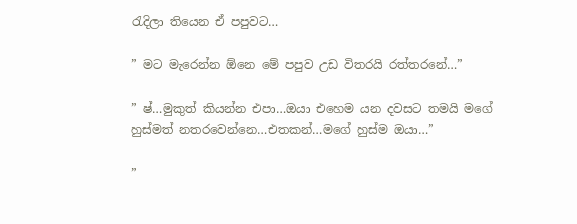රැදිලා තියෙන ඒ පපුවට…

” මට මැරෙන්න ඕනෙ මේ පපුව උඩ විතරයි රත්තරනේ…”

” ෂ්…මුකුත් කියන්න එපා…ඔයා එහෙම යන දවසට තමයි මගේ හුස්මත් නතරවෙන්නෙ…එතකන්…මගේ හුස්ම ඔයා…”

”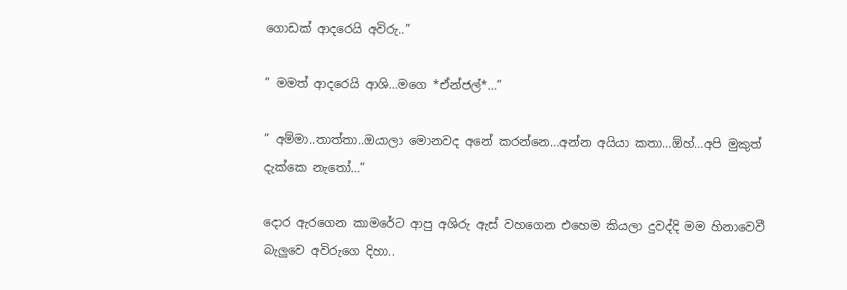ගොඩක් ආදරෙයි අවිරු..”

” මමත් ආදරෙයි ආශි…මගෙ *ඒන්ජල්*…”

” අම්මා..තාත්තා..ඔයාලා මොනවද අනේ කරන්නෙ…අන්න අයියා කතා…ඕහ්…අපි මුකුත් දැක්කෙ නැතෝ…”

දොර ඇරගෙන කාමරේට ආපු අශිරු ඇස් වහගෙන එහෙම කියලා දුවද්දි මම හිනාවෙවී බැලුවෙ අවිරුගෙ දිහා..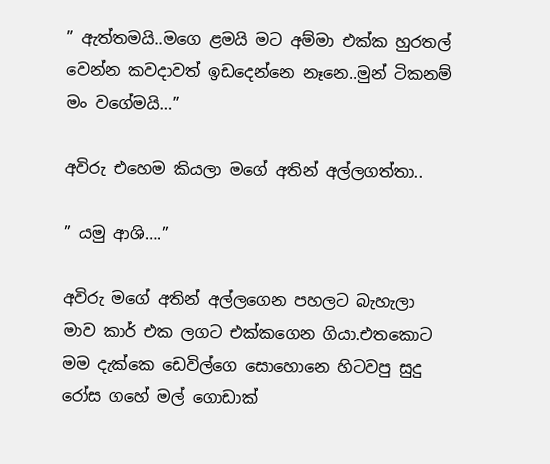” ඇත්තමයි..මගෙ ළමයි මට අම්මා එක්ක හුරතල් වෙන්න කවදාවත් ඉඩදෙන්නෙ නෑනෙ..මුන් ටිකනම් මං වගේමයි…”

අවිරු එහෙම කියලා මගේ අතින් අල්ලගත්තා..

” යමු ආශි….”

අවිරු මගේ අතින් අල්ලගෙන පහලට බැහැලා මාව කාර් එක ලගට එක්කගෙන ගියා.එතකොට මම දැක්කෙ ඩෙවිල්ගෙ සොහොනෙ හිටවපු සුදු රෝස ගහේ මල් ගොඩාක්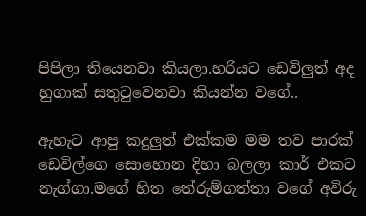පිපිලා තියෙනවා කියලා.හරියට ඩෙවිලුත් අද හුගාක් සතුටුවෙනවා කියන්න වගේ..

ඇහැට ආපු කදුලුත් එක්කම මම තව පාරක් ඩෙවිල්ගෙ සොහොන දිහා බලලා කාර් එකට නැග්ගා.මගේ හිත තේරුම්ගත්තා වගේ අවිරු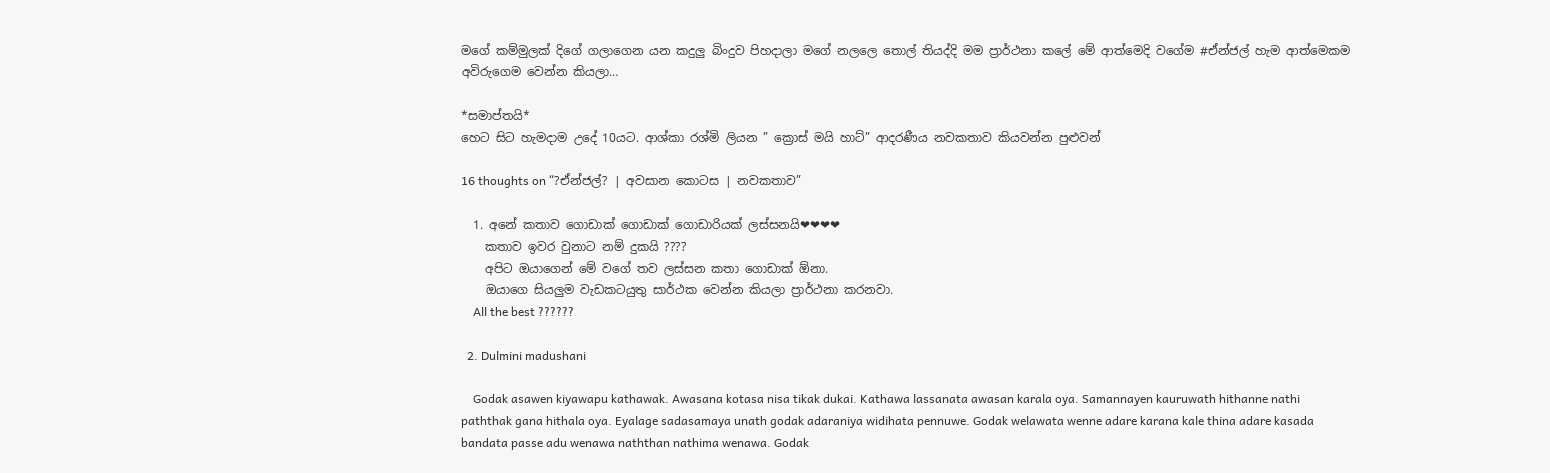මගේ කම්මුලක් දිගේ ගලාගෙන යන කදුලු බිංදුව පිහදාලා මගේ නලලෙ තොල් තියද්දි මම ප්‍රාර්ථනා කලේ මේ ආත්මෙදි වගේම #ඒන්ජල් හැම ආත්මෙකම අවිරුගෙම වෙන්න කියලා…

*සමාප්තයි*
හෙට සිට හැමදාම උදේ 10යට. ආශ්කා රශ්මි ලියන ” ක්‍රොස් මයි හාට්” ආදරණීය නවකතාව කියවන්න පුළුවන්

16 thoughts on “?ඒන්ජල්? | අවසාන කොටස | නවකතාව”

  1. අනේ කතාව ගොඩාක් ගොඩාක් ගොඩාරියක් ලස්සනයි❤❤❤❤
    කතාව ඉවර වුනාට නම් දුකයි ????
    අපිට ඔයාගෙන් මේ වගේ තව ලස්සන කතා ගොඩාක් ඕනා.
    ඔයාගෙ සියලුම වැඩකටයුතු සාර්ථක වෙන්න කියලා ප්‍රාර්ථනා කරනවා.
    All the best ??????

  2. Dulmini madushani

    Godak asawen kiyawapu kathawak. Awasana kotasa nisa tikak dukai. Kathawa lassanata awasan karala oya. Samannayen kauruwath hithanne nathi paththak gana hithala oya. Eyalage sadasamaya unath godak adaraniya widihata pennuwe. Godak welawata wenne adare karana kale thina adare kasada bandata passe adu wenawa naththan nathima wenawa. Godak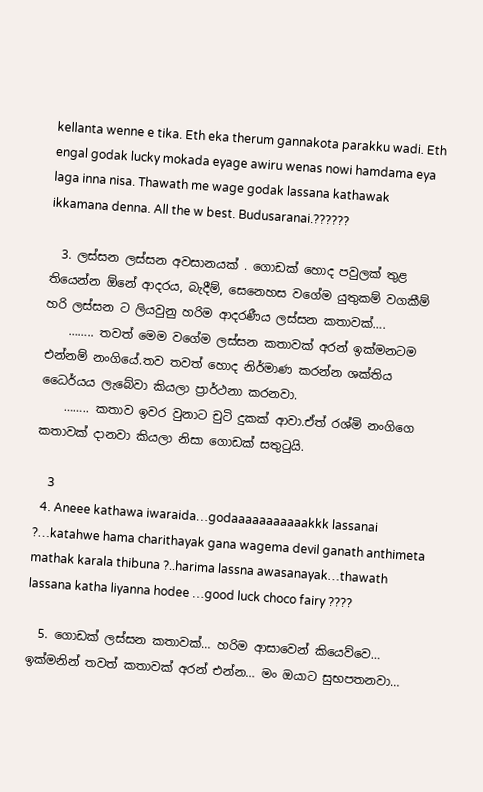kellanta wenne e tika. Eth eka therum gannakota parakku wadi. Eth engal godak lucky mokada eyage awiru wenas nowi hamdama eya laga inna nisa. Thawath me wage godak lassana kathawak ikkamana denna. All the w best. Budusaranai.??????

  3. ලස්සන ලස්සන අවසානයක් . ගොඩක් හොද පවුලක් තුළ තියෙන්න ඕනේ ආදරය, බැදීම්, සෙනෙහස වගේම යුතුකම් වගකීම් හරි ලස්සන ට ලියවුනු හරිම ආදරණීය ලස්සන කතාවක්….
    …….. තවත් මෙම වගේම ලස්සන කතාවක් අරන් ඉක්මනටම එන්නම් නංගියේ.තව තවත් හොද නිර්මාණ කරන්න ශක්තිය ධෛර්යය ලැබේවා කියලා ප්‍රාර්ථනා කරනවා.
    …….. කතාව ඉවර වුනාට චුටි දුකක් ආවා.ඒත් රශ්මි නංගිගෙ කතාවක් දානවා කියලා නිසා ගොඩක් සතුටුයි.

    3
  4. Aneee kathawa iwaraida…godaaaaaaaaaaakkk lassanai ?…katahwe hama charithayak gana wagema devil ganath anthimeta mathak karala thibuna ?..harima lassna awasanayak…thawath lassana katha liyanna hodee …good luck choco fairy ????

  5. ගොඩක් ලස්සන කතාවක්… හරිම ආසාවෙන් කියෙව්වෙ… ඉක්මනින් තවත් කතාවක් අරන් එන්න… මං ඔයාට සුභපතනවා…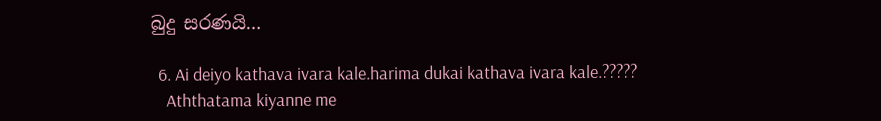බුදු සරණයි…

  6. Ai deiyo kathava ivara kale.harima dukai kathava ivara kale.?????
    Aththatama kiyanne me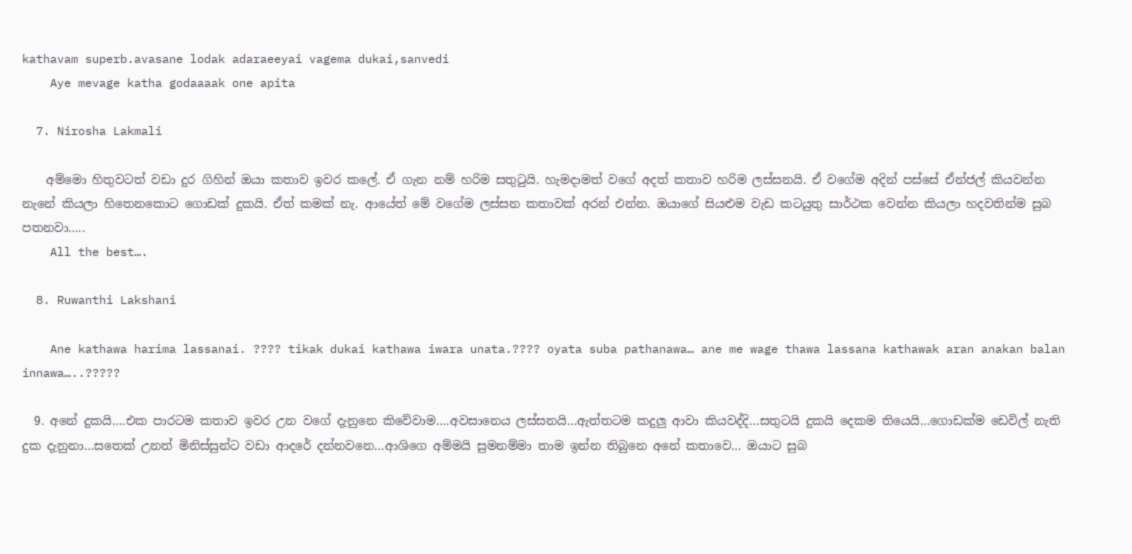kathavam superb.avasane lodak adaraeeyai vagema dukai,sanvedi
    Aye mevage katha godaaaak one apita

  7. Nirosha Lakmali

    අම්මො හිතුවටත් වඩා දුර ගිහින් ඔයා කතාව ඉවර කලේ. ඒ ගැන නම් හරිම සතුටුයි. හැමදාමත් වගේ අදත් කතාව හරිම ලස්සනයි. ඒ වගේම අදින් පස්සේ ඒන්ජල් කියවන්න නැනේ කියලා හිතෙනකොට ගොඩක් දුකයි. ඒත් කමක් නැ. ආයේත් මේ වගේම ලස්සන කතාවක් අරන් එන්න. ඔයාගේ සියළුම වැඩ කටයුතු සාර්ථක වෙන්න කියලා හදවතින්ම සුබ පතනවා…..
    All the best….

  8. Ruwanthi Lakshani

    Ane kathawa harima lassanai. ???? tikak dukai kathawa iwara unata.???? oyata suba pathanawa… ane me wage thawa lassana kathawak aran anakan balan innawa…..?????

  9. අනේ දුකයි….එක පාරටම කතාව ඉවර උන වගේ දැනුනෙ කිවේවාම….අවසානෙය ලස්සනයි…ඇත්තටම කදුලු ආවා කියවද්දි…සතුටයි දුකයි දෙකම තියෙයි…ගොඩක්ම ඩෙවිල් නැති දුක දැනුනා…සතෙක් උනත් මිනිස්සුන්ට වඩා ආදරේ දන්නවනෙ…ආශිගෙ අම්මයි සුමනම්මා තාම ඉන්න තිබුනෙ අනේ කතාවෙ… ඔයාට සුබ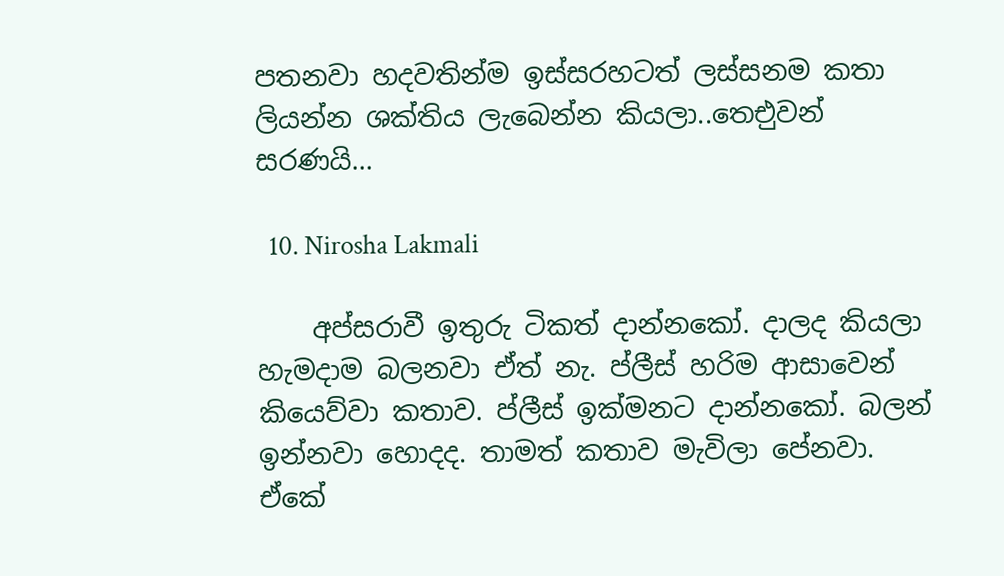පතනවා හදවතින්ම ඉස්සරහටත් ලස්සනම කතා ලියන්න ශක්තිය ලැබෙන්න කියලා..තෙඑුවන් සරණයි…

  10. Nirosha Lakmali

    අප්සරාවී ඉතුරු ටිකත් දාන්නකෝ. දාලද කියලා හැමදාම බලනවා ඒත් නැ. ප්ලීස් හරිම ආසාවෙන් කියෙව්වා කතාව. ප්ලීස් ඉක්මනට දාන්නකෝ. බලන් ඉන්නවා හොදද. තාමත් කතාව මැවිලා පේනවා. ඒකේ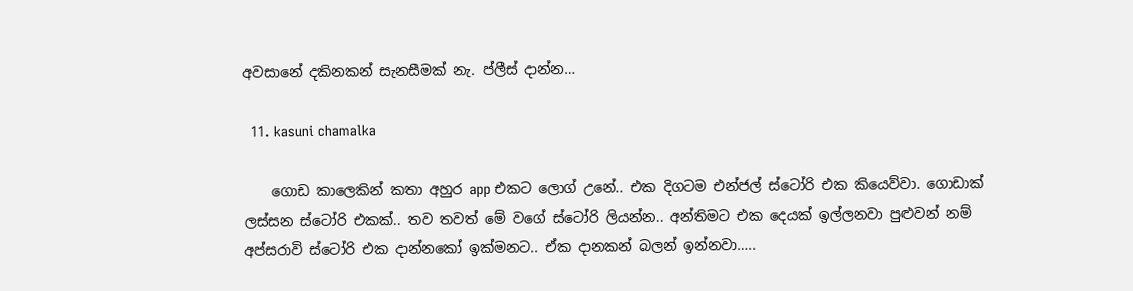අවසානේ දකිනකන් සැනසීමක් නැ. ප්ලීස් දාන්න…

  11. kasuni chamalka

    ගොඩ කාලෙකින් කතා අහුර app එකට ලොග් උනේ.. එක දිගටම එන්ජල් ස්ටෝරි එක කියෙව්වා. ගොඩාක් ලස්සන ස්ටෝරි එකක්.. තව තවත් මේ වගේ ස්ටෝරි ලියන්න.. අන්තිමට එක දෙයක් ඉල්ලනවා පුළුවන් නම් අප්සරාවි ස්ටෝරි එක දාන්නකෝ ඉක්මනට.. ඒක දානකන් බලන් ඉන්නවා…..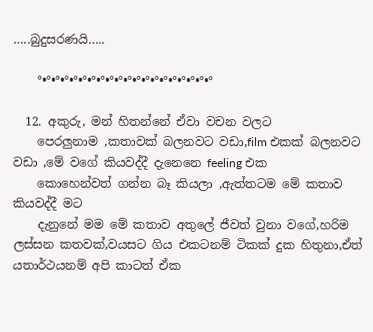…..බුදුසරණයි…..

    °•°•°•°•°•°•°•°•°•°•°•°•°•°•°•°•°•°•°•°

  12. අකුරු, මන් හිතන්නේ ඒවා වචන වලට
    පෙරලුනාම ,කතාවක් බලනවට වඩා,film එකක් බලනවට වඩා ,මේ වගේ කියවද්දී දැනෙනෙ feeling එක
    කොහෙන්වත් ගන්න බෑ කියලා ,ඇත්තටම මේ කතාව කියවද්දී මට
    දැනුනේ මම මේ කතාව අතුලේ ජීවත් වුනා වගේ,හරිම ලස්සන කතවක්,වයසට ගිය එකටනම් ටිකක් දුක හිතුනා,ඒත් යතාර්ථයනම් අපි කාටත් ඒක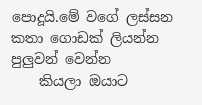පොදූයි.මේ වගේ ලස්සන කතා ගොඩක් ලියන්න පුලුවන් වෙන්න
    කියලා ඔයාට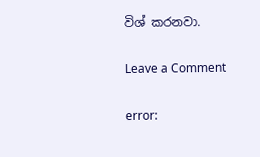විශ් කරනවා.

Leave a Comment

error: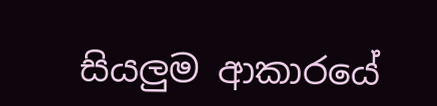සියලුම ආකාරයේ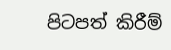පිටපත් කිරීම්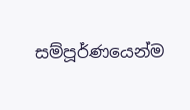සම්පූර්ණයෙන්ම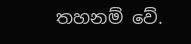තහනම් වේ.